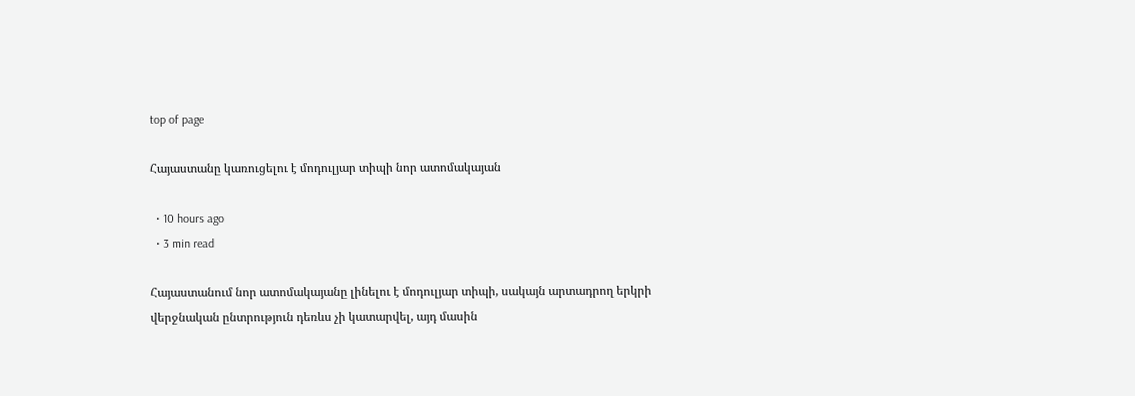top of page

Հայաստանը կառուցելու է մոդուլյար տիպի նոր ատոմակայան

  • 10 hours ago
  • 3 min read

Հայաստանում նոր ատոմակայանը լինելու է մոդուլյար տիպի, սակայն արտադրող երկրի վերջնական ընտրություն դեռևս չի կատարվել, այդ մասին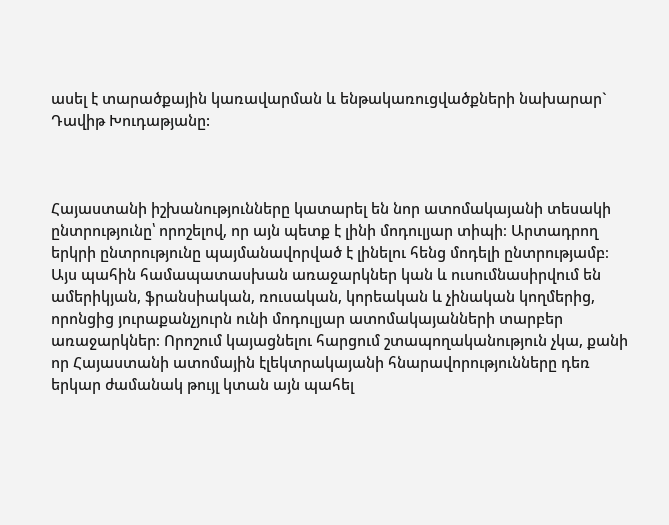ասել է տարածքային կառավարման և ենթակառուցվածքների նախարար` Դավիթ Խուդաթյանը:



Հայաստանի իշխանությունները կատարել են նոր ատոմակայանի տեսակի ընտրությունը՝ որոշելով, որ այն պետք է լինի մոդուլյար տիպի։ Արտադրող երկրի ընտրությունը պայմանավորված է լինելու հենց մոդելի ընտրությամբ։ Այս պահին համապատասխան առաջարկներ կան և ուսումնասիրվում են ամերիկյան, ֆրանսիական, ռուսական, կորեական և չինական կողմերից, որոնցից յուրաքանչյուրն ունի մոդուլյար ատոմակայանների տարբեր առաջարկներ։ Որոշում կայացնելու հարցում շտապողականություն չկա, քանի որ Հայաստանի ատոմային էլեկտրակայանի հնարավորությունները դեռ երկար ժամանակ թույլ կտան այն պահել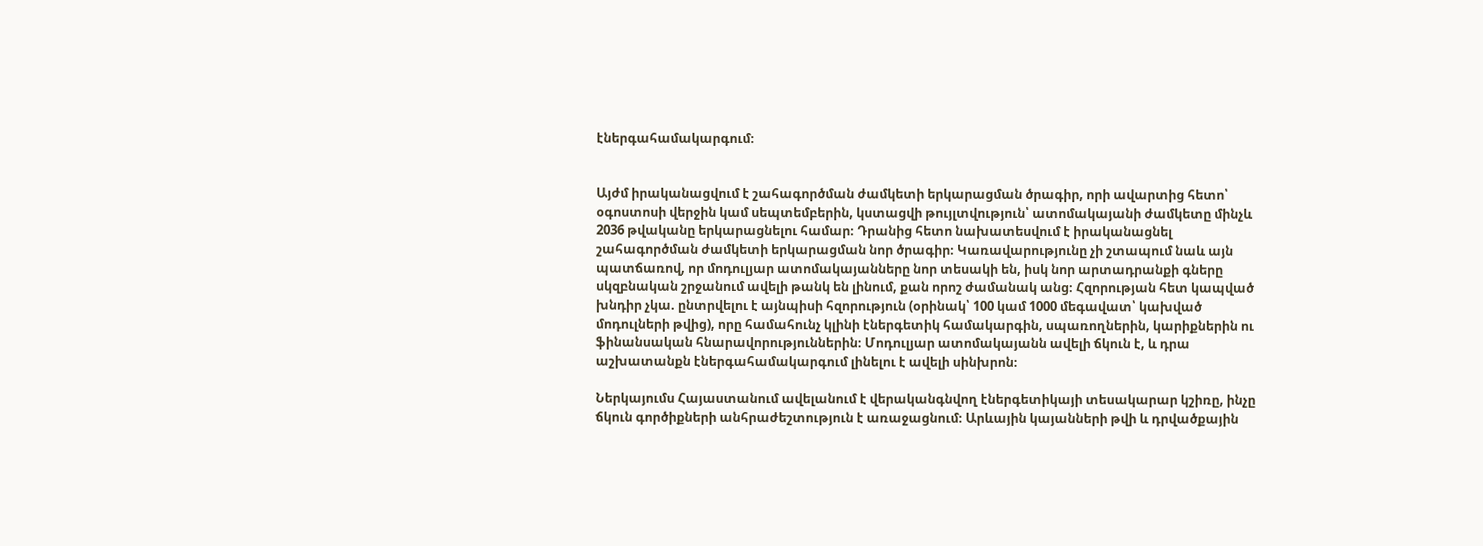էներգահամակարգում։


Այժմ իրականացվում է շահագործման ժամկետի երկարացման ծրագիր, որի ավարտից հետո՝ օգոստոսի վերջին կամ սեպտեմբերին, կստացվի թույլտվություն՝ ատոմակայանի ժամկետը մինչև 2036 թվականը երկարացնելու համար։ Դրանից հետո նախատեսվում է իրականացնել շահագործման ժամկետի երկարացման նոր ծրագիր։ Կառավարությունը չի շտապում նաև այն պատճառով, որ մոդուլյար ատոմակայանները նոր տեսակի են, իսկ նոր արտադրանքի գները սկզբնական շրջանում ավելի թանկ են լինում, քան որոշ ժամանակ անց։ Հզորության հետ կապված խնդիր չկա. ընտրվելու է այնպիսի հզորություն (օրինակ՝ 100 կամ 1000 մեգավատ՝ կախված մոդուլների թվից), որը համահունչ կլինի էներգետիկ համակարգին, սպառողներին, կարիքներին ու ֆինանսական հնարավորություններին։ Մոդուլյար ատոմակայանն ավելի ճկուն է, և դրա աշխատանքն էներգահամակարգում լինելու է ավելի սինխրոն։

Ներկայումս Հայաստանում ավելանում է վերականգնվող էներգետիկայի տեսակարար կշիռը, ինչը ճկուն գործիքների անհրաժեշտություն է առաջացնում։ Արևային կայանների թվի և դրվածքային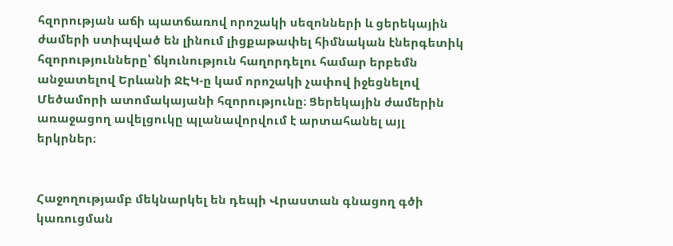հզորության աճի պատճառով որոշակի սեզոնների և ցերեկային ժամերի ստիպված են լինում լիցքաթափել հիմնական էներգետիկ հզորությունները՝ ճկունություն հաղորդելու համար երբեմն անջատելով Երևանի ՋԷԿ-ը կամ որոշակի չափով իջեցնելով Մեծամորի ատոմակայանի հզորությունը։ Ցերեկային ժամերին առաջացող ավելցուկը պլանավորվում է արտահանել այլ երկրներ։


Հաջողությամբ մեկնարկել են դեպի Վրաստան գնացող գծի կառուցման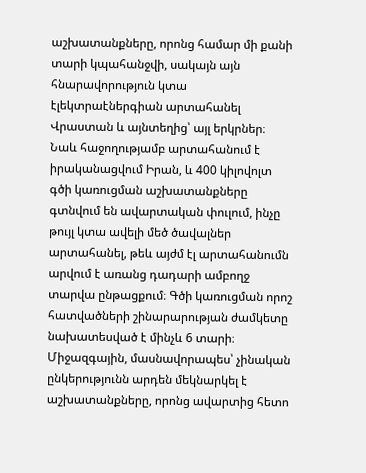աշխատանքները, որոնց համար մի քանի տարի կպահանջվի, սակայն այն հնարավորություն կտա էլեկտրաէներգիան արտահանել Վրաստան և այնտեղից՝ այլ երկրներ։ Նաև հաջողությամբ արտահանում է իրականացվում Իրան, և 400 կիլովոլտ գծի կառուցման աշխատանքները գտնվում են ավարտական փուլում, ինչը թույլ կտա ավելի մեծ ծավալներ արտահանել, թեև այժմ էլ արտահանումն արվում է առանց դադարի ամբողջ տարվա ընթացքում։ Գծի կառուցման որոշ հատվածների շինարարության ժամկետը նախատեսված է մինչև 6 տարի։ Միջազգային, մասնավորապես՝ չինական ընկերությունն արդեն մեկնարկել է աշխատանքները, որոնց ավարտից հետո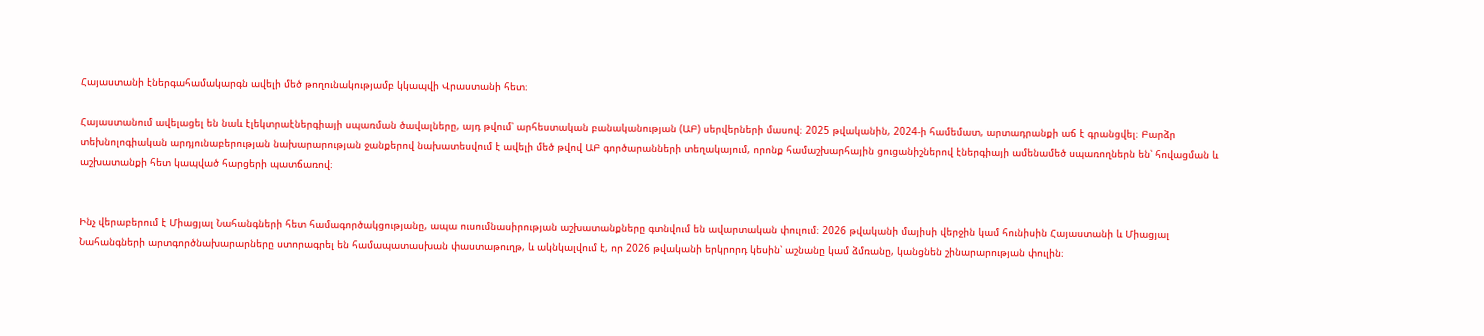Հայաստանի էներգահամակարգն ավելի մեծ թողունակությամբ կկապվի Վրաստանի հետ։

Հայաստանում ավելացել են նաև էլեկտրաէներգիայի սպառման ծավալները, այդ թվում՝ արհեստական բանականության (ԱԲ) սերվերների մասով։ 2025 թվականին, 2024-ի համեմատ, արտադրանքի աճ է գրանցվել։ Բարձր տեխնոլոգիական արդյունաբերության նախարարության ջանքերով նախատեսվում է ավելի մեծ թվով ԱԲ գործարանների տեղակայում, որոնք համաշխարհային ցուցանիշներով էներգիայի ամենամեծ սպառողներն են՝ հովացման և աշխատանքի հետ կապված հարցերի պատճառով։


Ինչ վերաբերում է Միացյալ Նահանգների հետ համագործակցությանը, ապա ուսումնասիրության աշխատանքները գտնվում են ավարտական փուլում։ 2026 թվականի մայիսի վերջին կամ հունիսին Հայաստանի և Միացյալ Նահանգների արտգործնախարարները ստորագրել են համապատասխան փաստաթուղթ, և ակնկալվում է, որ 2026 թվականի երկրորդ կեսին՝ աշնանը կամ ձմռանը, կանցնեն շինարարության փուլին։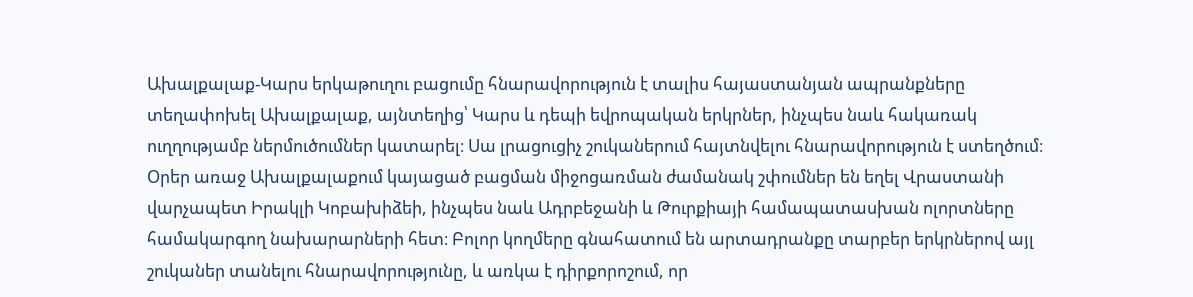Ախալքալաք-Կարս երկաթուղու բացումը հնարավորություն է տալիս հայաստանյան ապրանքները տեղափոխել Ախալքալաք, այնտեղից՝ Կարս և դեպի եվրոպական երկրներ, ինչպես նաև հակառակ ուղղությամբ ներմուծումներ կատարել։ Սա լրացուցիչ շուկաներում հայտնվելու հնարավորություն է ստեղծում։ Օրեր առաջ Ախալքալաքում կայացած բացման միջոցառման ժամանակ շփումներ են եղել Վրաստանի վարչապետ Իրակլի Կոբախիձեի, ինչպես նաև Ադրբեջանի և Թուրքիայի համապատասխան ոլորտները համակարգող նախարարների հետ։ Բոլոր կողմերը գնահատում են արտադրանքը տարբեր երկրներով այլ շուկաներ տանելու հնարավորությունը, և առկա է դիրքորոշում, որ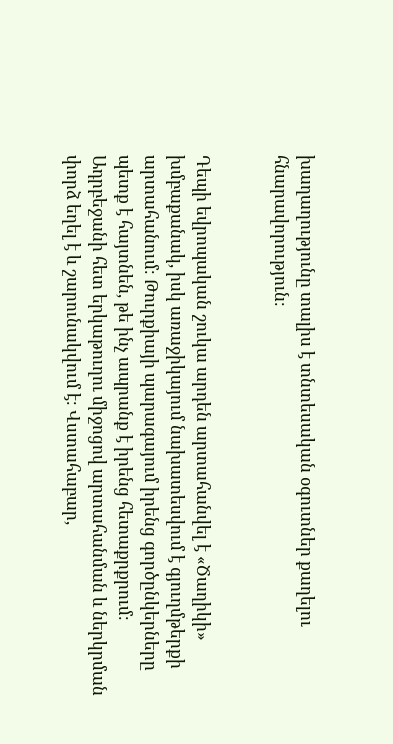խաղաղությունը տալիս է տնտեսական օգուտներ քաղելու հնարավորություն։


Դեպի եվրոպական շուկա արդեն արտահանվել է «Ծաղիկի» խմբաքանակ, իսկ առաջիկայում նախատեսվում է գյուղմթերքի արտահանում։ Թուրքիայի պարագայում իրենց գործընկերները պետք է հայտնեն, թե ինչ ապրանք է իրենց հետաքրքրում։ Ադրբեջանի հետ երկաթուղու միջոցով արտահանման և ներկրման փորձ եղել է և շարունակվում է։ Վստահաբար,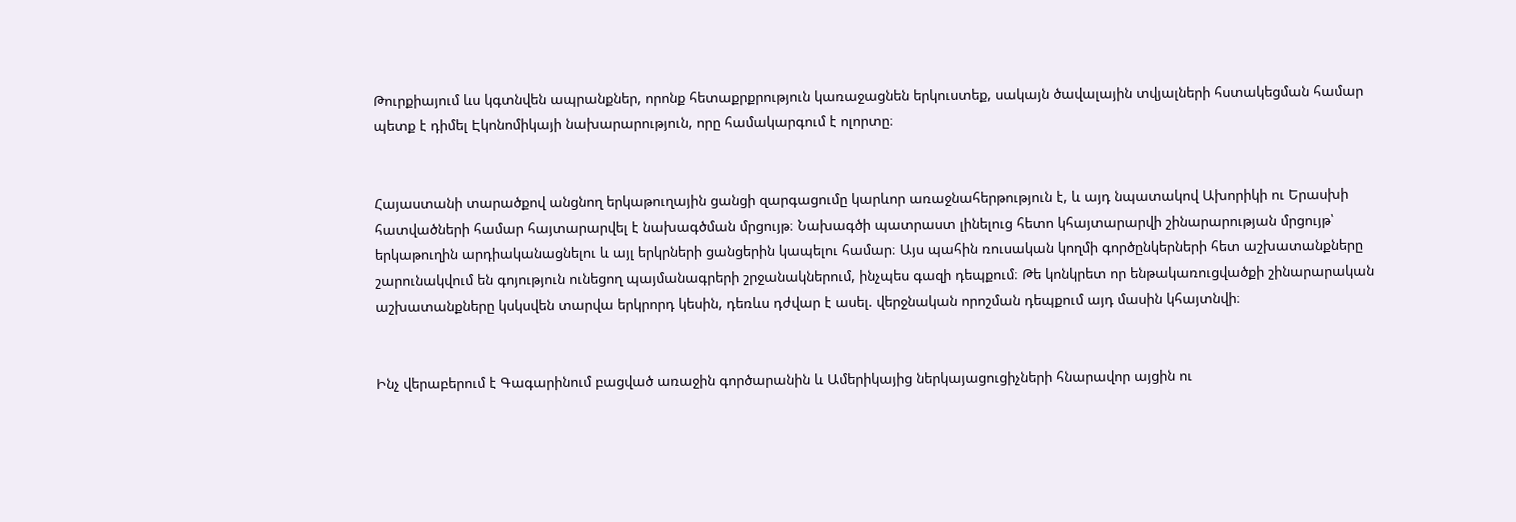Թուրքիայում ևս կգտնվեն ապրանքներ, որոնք հետաքրքրություն կառաջացնեն երկուստեք, սակայն ծավալային տվյալների հստակեցման համար պետք է դիմել Էկոնոմիկայի նախարարություն, որը համակարգում է ոլորտը։


Հայաստանի տարածքով անցնող երկաթուղային ցանցի զարգացումը կարևոր առաջնահերթություն է, և այդ նպատակով Ախորիկի ու Երասխի հատվածների համար հայտարարվել է նախագծման մրցույթ։ Նախագծի պատրաստ լինելուց հետո կհայտարարվի շինարարության մրցույթ՝ երկաթուղին արդիականացնելու և այլ երկրների ցանցերին կապելու համար։ Այս պահին ռուսական կողմի գործընկերների հետ աշխատանքները շարունակվում են գոյություն ունեցող պայմանագրերի շրջանակներում, ինչպես գազի դեպքում։ Թե կոնկրետ որ ենթակառուցվածքի շինարարական աշխատանքները կսկսվեն տարվա երկրորդ կեսին, դեռևս դժվար է ասել. վերջնական որոշման դեպքում այդ մասին կհայտնվի։


Ինչ վերաբերում է Գագարինում բացված առաջին գործարանին և Ամերիկայից ներկայացուցիչների հնարավոր այցին ու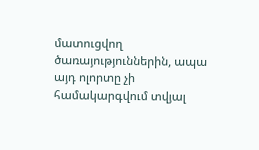մատուցվող ծառայություններին, ապա այդ ոլորտը չի համակարգվում տվյալ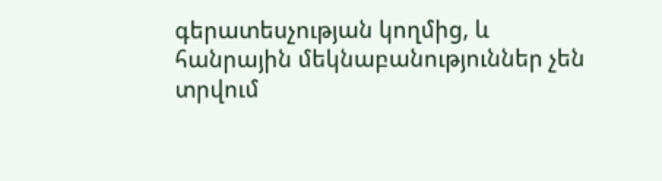գերատեսչության կողմից, և հանրային մեկնաբանություններ չեն տրվում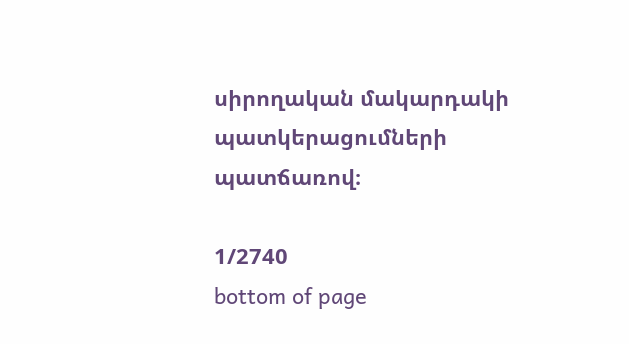սիրողական մակարդակի պատկերացումների պատճառով։

1/2740
bottom of page